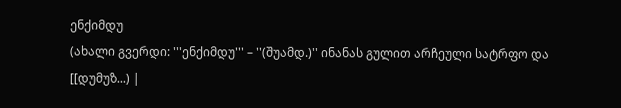ენქიმდუ
(ახალი გვერდი: '''ენქიმდუ''' – ''(შუამდ.)'' ინანას გულით არჩეული სატრფო და [[დუმუზ...) |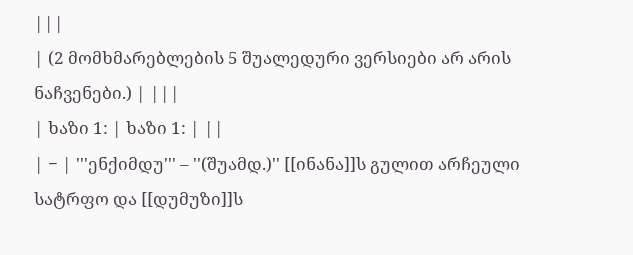|||
| (2 მომხმარებლების 5 შუალედური ვერსიები არ არის ნაჩვენები.) | |||
| ხაზი 1: | ხაზი 1: | ||
| − | '''ენქიმდუ''' – ''(შუამდ.)'' [[ინანა]]ს გულით არჩეული სატრფო და [[დუმუზი]]ს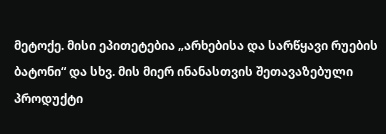მეტოქე. მისი ეპითეტებია „არხებისა და სარწყავი რუების ბატონი“ და სხვ. მის მიერ ინანასთვის შეთავაზებული პროდუქტი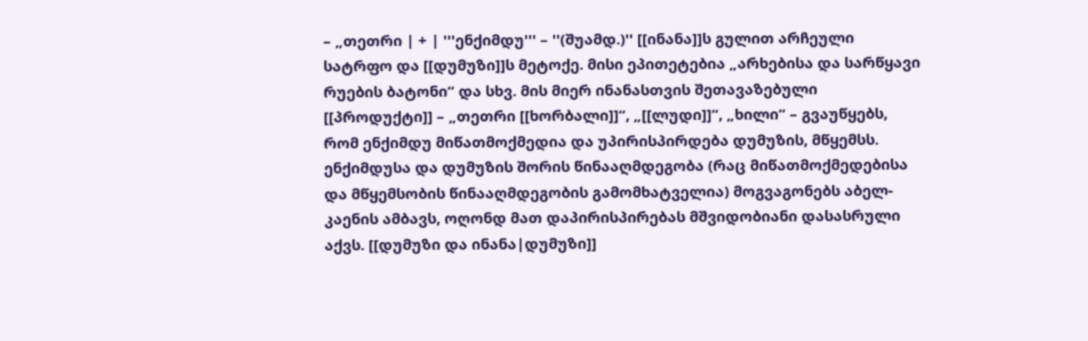– „თეთრი | + | '''ენქიმდუ''' – ''(შუამდ.)'' [[ინანა]]ს გულით არჩეული სატრფო და [[დუმუზი]]ს მეტოქე. მისი ეპითეტებია „არხებისა და სარწყავი რუების ბატონი“ და სხვ. მის მიერ ინანასთვის შეთავაზებული [[პროდუქტი]] – „თეთრი [[ხორბალი]]“, „[[ლუდი]]“, „ხილი“ – გვაუწყებს, რომ ენქიმდუ მიწათმოქმედია და უპირისპირდება დუმუზის, მწყემსს. ენქიმდუსა და დუმუზის შორის წინააღმდეგობა (რაც მიწათმოქმედებისა და მწყემსობის წინააღმდეგობის გამომხატველია) მოგვაგონებს აბელ-კაენის ამბავს, ოღონდ მათ დაპირისპირებას მშვიდობიანი დასასრული აქვს. [[დუმუზი და ინანა|დუმუზი]]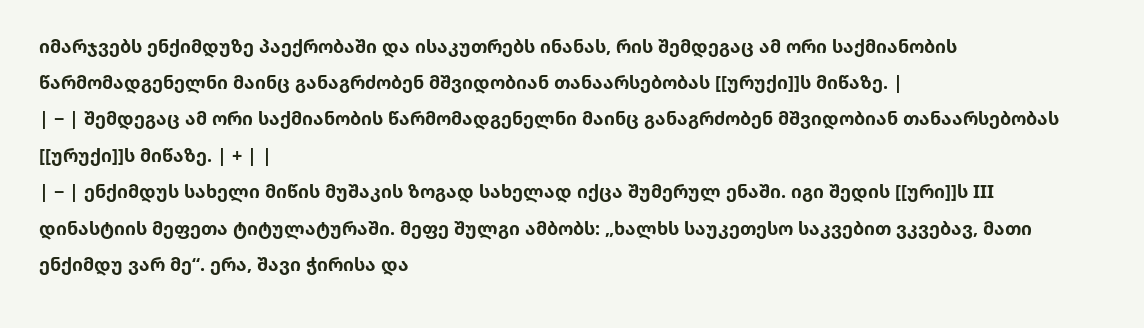იმარჯვებს ენქიმდუზე პაექრობაში და ისაკუთრებს ინანას, რის შემდეგაც ამ ორი საქმიანობის წარმომადგენელნი მაინც განაგრძობენ მშვიდობიან თანაარსებობას [[ურუქი]]ს მიწაზე. |
| − | შემდეგაც ამ ორი საქმიანობის წარმომადგენელნი მაინც განაგრძობენ მშვიდობიან თანაარსებობას [[ურუქი]]ს მიწაზე. | + | |
| − | ენქიმდუს სახელი მიწის მუშაკის ზოგად სახელად იქცა შუმერულ ენაში. იგი შედის [[ური]]ს III დინასტიის მეფეთა ტიტულატურაში. მეფე შულგი ამბობს: „ხალხს საუკეთესო საკვებით ვკვებავ, მათი ენქიმდუ ვარ მე“. ერა, შავი ჭირისა და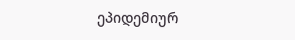ეპიდემიურ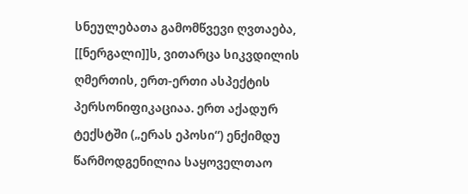სნეულებათა გამომწვევი ღვთაება, [[ნერგალი]]ს, ვითარცა სიკვდილის ღმერთის, ერთ-ერთი ასპექტის პერსონიფიკაციაა. ერთ აქადურ ტექსტში („ერას ეპოსი“) ენქიმდუ წარმოდგენილია საყოველთაო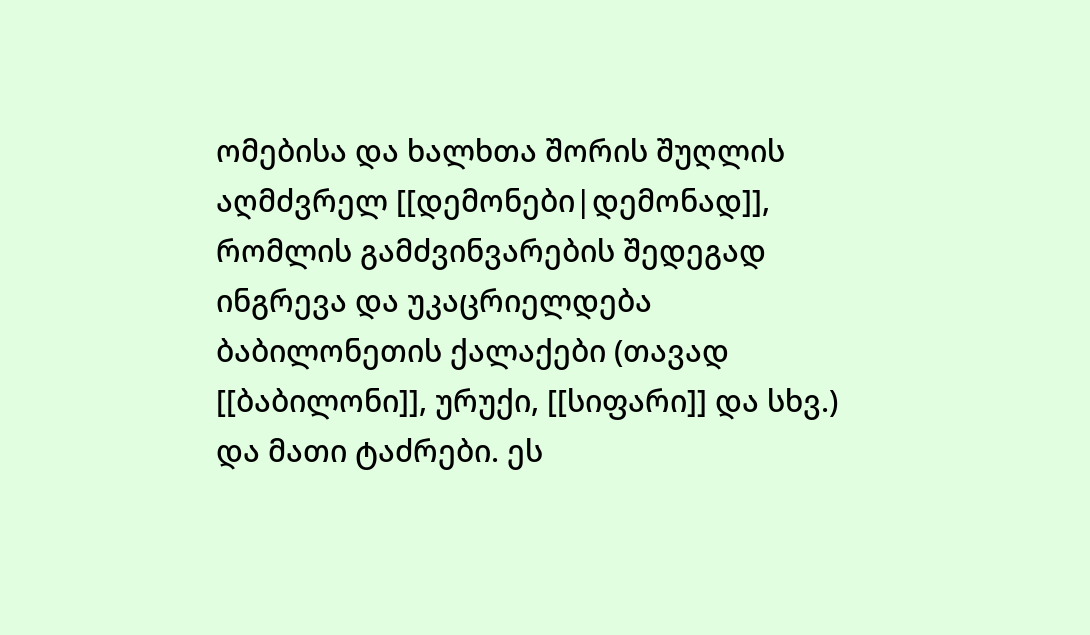ომებისა და ხალხთა შორის შუღლის აღმძვრელ [[დემონები|დემონად]], რომლის გამძვინვარების შედეგად ინგრევა და უკაცრიელდება ბაბილონეთის ქალაქები (თავად [[ბაბილონი]], ურუქი, [[სიფარი]] და სხვ.) და მათი ტაძრები. ეს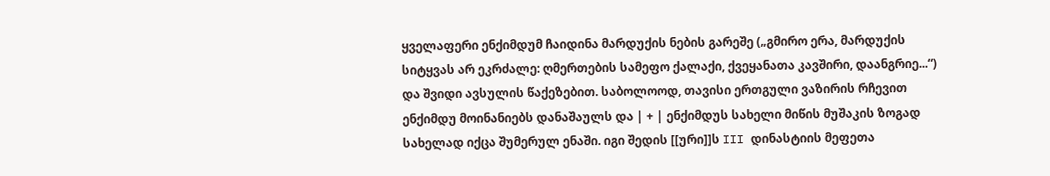ყველაფერი ენქიმდუმ ჩაიდინა მარდუქის ნების გარეშე („გმირო ერა, მარდუქის სიტყვას არ ეკრძალე: ღმერთების სამეფო ქალაქი, ქვეყანათა კავშირი, დაანგრიე...“) და შვიდი ავსულის წაქეზებით. საბოლოოდ, თავისი ერთგული ვაზირის რჩევით ენქიმდუ მოინანიებს დანაშაულს და | + | ენქიმდუს სახელი მიწის მუშაკის ზოგად სახელად იქცა შუმერულ ენაში. იგი შედის [[ური]]ს III დინასტიის მეფეთა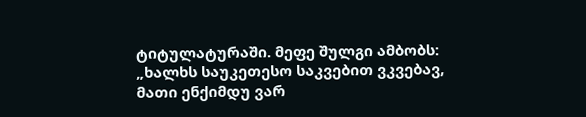ტიტულატურაში. მეფე შულგი ამბობს: „ხალხს საუკეთესო საკვებით ვკვებავ, მათი ენქიმდუ ვარ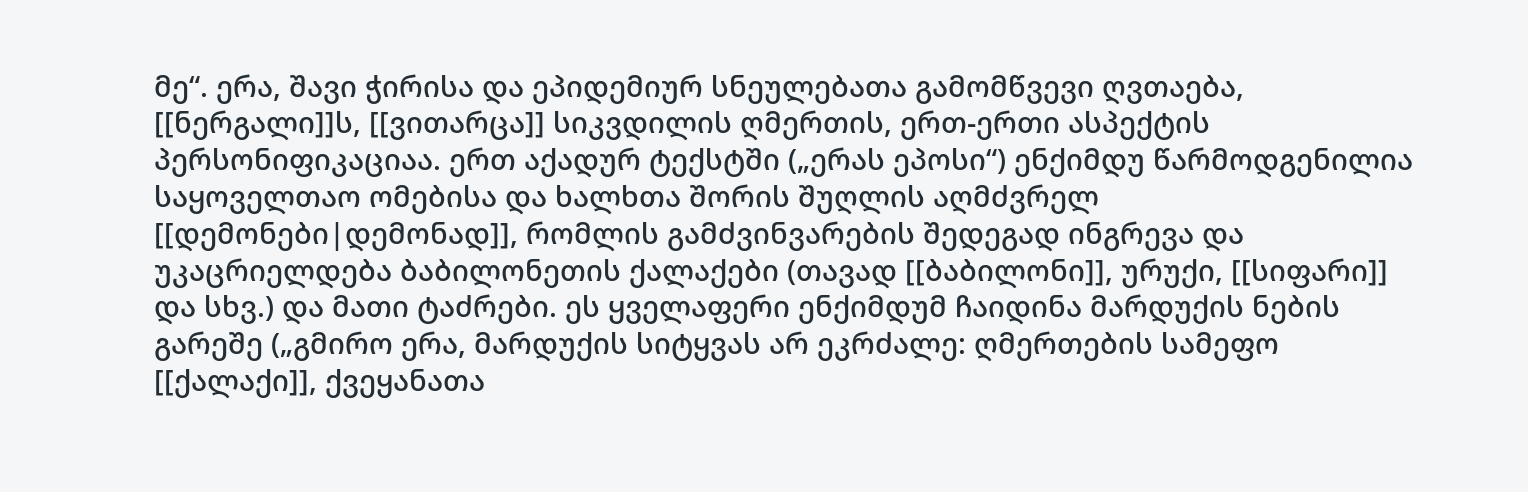მე“. ერა, შავი ჭირისა და ეპიდემიურ სნეულებათა გამომწვევი ღვთაება, [[ნერგალი]]ს, [[ვითარცა]] სიკვდილის ღმერთის, ერთ-ერთი ასპექტის პერსონიფიკაციაა. ერთ აქადურ ტექსტში („ერას ეპოსი“) ენქიმდუ წარმოდგენილია საყოველთაო ომებისა და ხალხთა შორის შუღლის აღმძვრელ [[დემონები|დემონად]], რომლის გამძვინვარების შედეგად ინგრევა და უკაცრიელდება ბაბილონეთის ქალაქები (თავად [[ბაბილონი]], ურუქი, [[სიფარი]] და სხვ.) და მათი ტაძრები. ეს ყველაფერი ენქიმდუმ ჩაიდინა მარდუქის ნების გარეშე („გმირო ერა, მარდუქის სიტყვას არ ეკრძალე: ღმერთების სამეფო [[ქალაქი]], ქვეყანათა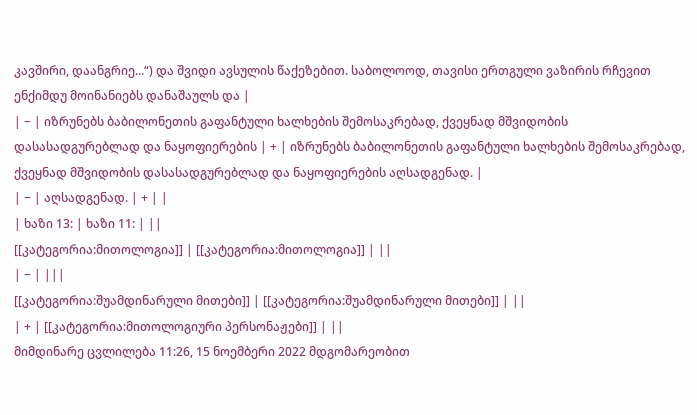კავშირი, დაანგრიე...“) და შვიდი ავსულის წაქეზებით. საბოლოოდ, თავისი ერთგული ვაზირის რჩევით ენქიმდუ მოინანიებს დანაშაულს და |
| − | იზრუნებს ბაბილონეთის გაფანტული ხალხების შემოსაკრებად, ქვეყნად მშვიდობის დასასადგურებლად და ნაყოფიერების | + | იზრუნებს ბაბილონეთის გაფანტული ხალხების შემოსაკრებად, ქვეყნად მშვიდობის დასასადგურებლად და ნაყოფიერების აღსადგენად. |
| − | აღსადგენად. | + | |
| ხაზი 13: | ხაზი 11: | ||
[[კატეგორია:მითოლოგია]] | [[კატეგორია:მითოლოგია]] | ||
| − | |||
[[კატეგორია:შუამდინარული მითები]] | [[კატეგორია:შუამდინარული მითები]] | ||
| + | [[კატეგორია:მითოლოგიური პერსონაჟები]] | ||
მიმდინარე ცვლილება 11:26, 15 ნოემბერი 2022 მდგომარეობით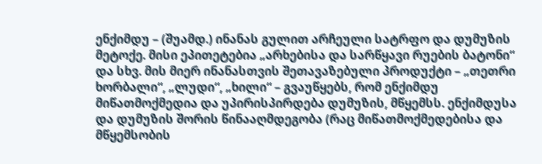ენქიმდუ – (შუამდ.) ინანას გულით არჩეული სატრფო და დუმუზის მეტოქე. მისი ეპითეტებია „არხებისა და სარწყავი რუების ბატონი“ და სხვ. მის მიერ ინანასთვის შეთავაზებული პროდუქტი – „თეთრი ხორბალი“, „ლუდი“, „ხილი“ – გვაუწყებს, რომ ენქიმდუ მიწათმოქმედია და უპირისპირდება დუმუზის, მწყემსს. ენქიმდუსა და დუმუზის შორის წინააღმდეგობა (რაც მიწათმოქმედებისა და მწყემსობის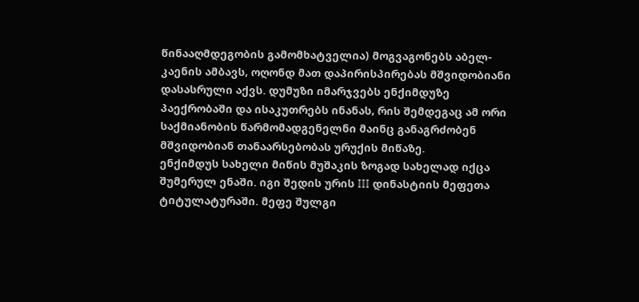წინააღმდეგობის გამომხატველია) მოგვაგონებს აბელ-კაენის ამბავს, ოღონდ მათ დაპირისპირებას მშვიდობიანი დასასრული აქვს. დუმუზი იმარჯვებს ენქიმდუზე პაექრობაში და ისაკუთრებს ინანას, რის შემდეგაც ამ ორი საქმიანობის წარმომადგენელნი მაინც განაგრძობენ მშვიდობიან თანაარსებობას ურუქის მიწაზე.
ენქიმდუს სახელი მიწის მუშაკის ზოგად სახელად იქცა შუმერულ ენაში. იგი შედის ურის III დინასტიის მეფეთა ტიტულატურაში. მეფე შულგი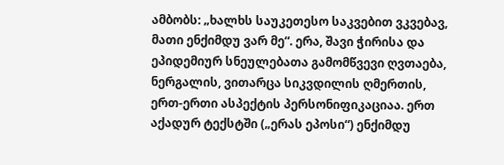ამბობს: „ხალხს საუკეთესო საკვებით ვკვებავ, მათი ენქიმდუ ვარ მე“. ერა, შავი ჭირისა და ეპიდემიურ სნეულებათა გამომწვევი ღვთაება, ნერგალის, ვითარცა სიკვდილის ღმერთის, ერთ-ერთი ასპექტის პერსონიფიკაციაა. ერთ აქადურ ტექსტში („ერას ეპოსი“) ენქიმდუ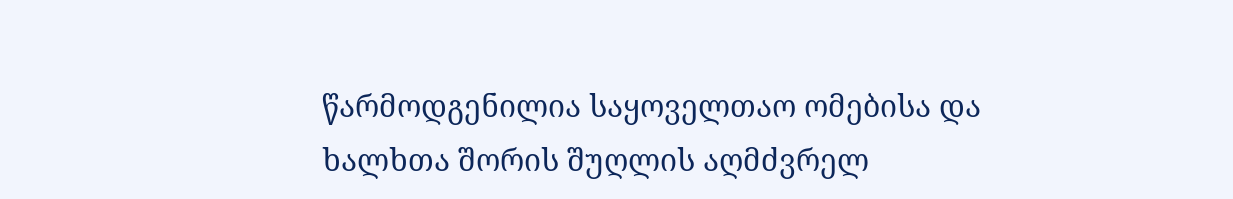წარმოდგენილია საყოველთაო ომებისა და ხალხთა შორის შუღლის აღმძვრელ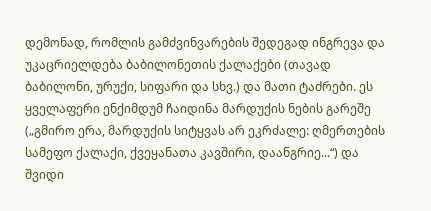დემონად, რომლის გამძვინვარების შედეგად ინგრევა და უკაცრიელდება ბაბილონეთის ქალაქები (თავად ბაბილონი, ურუქი, სიფარი და სხვ.) და მათი ტაძრები. ეს ყველაფერი ენქიმდუმ ჩაიდინა მარდუქის ნების გარეშე („გმირო ერა, მარდუქის სიტყვას არ ეკრძალე: ღმერთების სამეფო ქალაქი, ქვეყანათა კავშირი, დაანგრიე...“) და შვიდი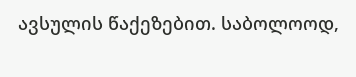ავსულის წაქეზებით. საბოლოოდ,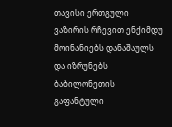თავისი ერთგული ვაზირის რჩევით ენქიმდუ მოინანიებს დანაშაულს და იზრუნებს ბაბილონეთის გაფანტული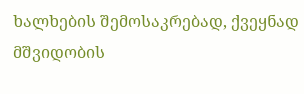ხალხების შემოსაკრებად, ქვეყნად მშვიდობის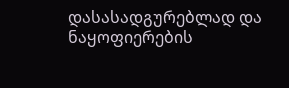დასასადგურებლად და ნაყოფიერების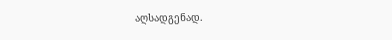აღსადგენად.